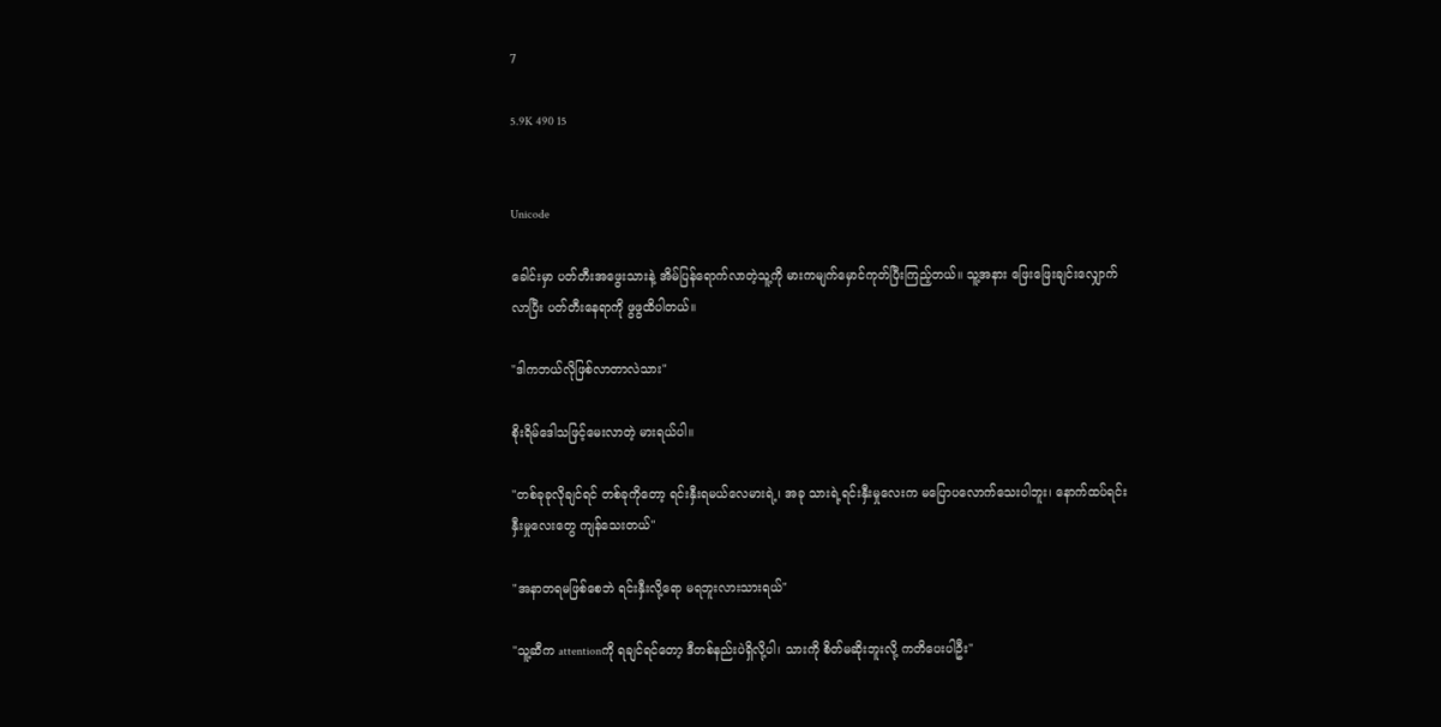7

5.9K 490 15


Unicode

ခေါင်းမှာ ပတ်တီးအဖွေးသားနဲ့ အိမ်ပြန်ရောက်လာတဲ့သူ့ကို မားကမျက်မှောင်ကုတ်ပြီးကြည့်တယ်။ သူ့အနား ဖြေးဖြေးချင်းလျှောက်လာပြီး ပတ်တီးနေရာကို ဖွဖွထိပါတယ်။

"ဒါကဘယ်လိုဖြစ်လာတာလဲသား"

စိုးရိမ်ဒေါသဖြင့်မေးလာတဲ့ မားရယ်ပါ။

"တစ်ခုခုလိုချင်ရင် တစ်ခုကိုတော့ ရင်းနှီးရမယ်လေမားရဲ့၊ အခု သားရဲ့ရင်းနှီးမှုလေးက မပြောပလောက်သေးပါဘူး၊ နောက်ထပ်ရင်းနှီးမှုလေးတွေ ကျန်သေးတယ်"

"အနာတရမဖြစ်စေဘဲ ရင်းနှီးလို့ရော မရဘူးလားသားရယ်"

"သူ့ဆီက attentionကို ရချင်ရင်တော့ ဒီတစ်နည်းပဲရှိလို့ပါ၊ သားကို စိတ်မဆိုးဘူးလို့ ကတိပေးပါဦး"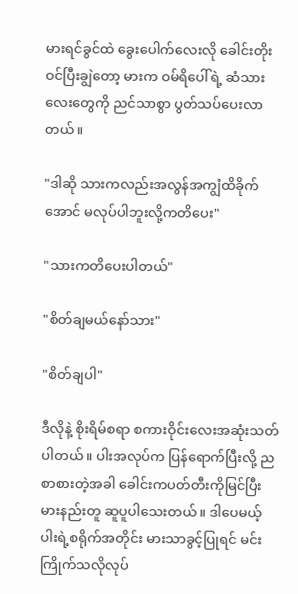မားရင်ခွင်ထဲ ခွေးပေါက်လေးလို ခေါင်းတိုးဝင်ပြီးချွဲတော့ မားက ဝမ်ရိပေါ်ရဲ့ ဆံသားလေးတွေကို ညင်သာစွာ ပွတ်သပ်ပေးလာတယ်။

"ဒါဆို သားကလည်းအလွန်အကျွံထိခိုက်အောင် မလုပ်ပါဘူးလို့ကတိပေး"

"သားကတိပေးပါတယ်"

"စိတ်ချမယ်နော်သား"

"စိတ်ချပါ"

ဒီလိုနဲ့ စိုးရိမ်စရာ စကားဝိုင်းလေးအဆုံးသတ်ပါတယ်။ ပါးအလုပ်က ပြန်ရောက်ပြီးလို့ ညစာစားတဲ့အခါ ခေါင်းကပတ်တီးကိုမြင်ပြီး မားနည်းတူ ဆူပူပါသေးတယ်။ ဒါပေမယ့် ပါးရဲ့စရိုက်အတိုင်း မားသာခွင့်ပြုရင် မင်းကြိုက်သလိုလုပ်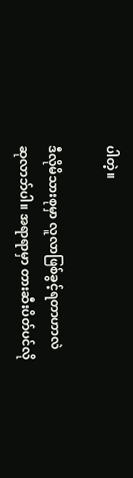ပါတဲ့။

ဒီလိုမိသားစုမှာ လူလာဖြစ်ခွင့်ရတာဟာလဲ ဆုလာဘ်ပါ။ အရာရာမှာ တားဆီးပိတ်ပင်လို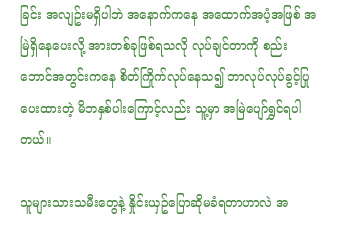ခြင်း အလျဥ်းမရှိပါဘဲ အနောက်ကနေ အထောက်အပံ့အဖြစ် အမြဲရှိနေပေးလို့ အားတစ်ခုဖြစ်ရသလို လုပ်ချင်တာကို စည်းဘောင်အတွင်းကနေ စိတ်ကြိုက်လုပ်နေသ၍ ဘာလုပ်လုပ်ခွင့်ပြုပေးထားတဲ့ မိဘနှစ်ပါးကြောင့်လည်း သူ့မှာ အမြဲပျော်ရွှင်ရပါတယ်။

သူများသားသမီးတွေနဲ့ နှိုင်းယှဥ်ပြောဆိုမခံရတာဟာလဲ အ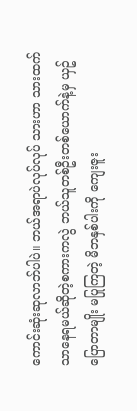ကောင်းဆုံးဆုလာဘ်ပါပဲ။ ဘယ်အရာပဲလုပ်လုပ် သားဟာ သားထက်သာနေရမယ်ဆိုတဲ့စကားကလွဲ ဘယ်သူတစ်ဦးတစ်ယောက်နဲ့မှ ယှဥ်ပြောတာမျိုး မပြုကြတဲ့ မိဘနှစ်ပါးကို ကျေးဇူး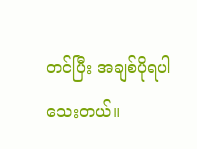တင်ပြီး အချစ်ပိုရပါသေးတယ်။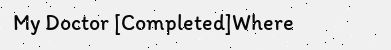My Doctor [Completed]Where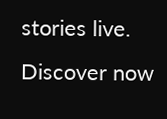stories live. Discover now